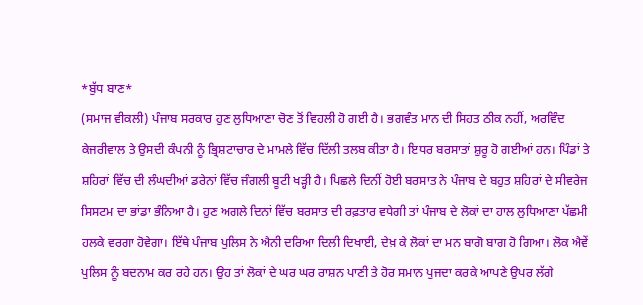*ਬੁੱਧ ਬਾਣ*
(ਸਮਾਜ ਵੀਕਲੀ) ਪੰਜਾਬ ਸਰਕਾਰ ਹੁਣ ਲੁਧਿਆਣਾ ਚੋਣ ਤੋਂ ਵਿਹਲੀ ਹੋ ਗਈ ਹੈ। ਭਗਵੰਤ ਮਾਨ ਦੀ ਸਿਹਤ ਠੀਕ ਨਹੀਂ, ਅਰਵਿੰਦ ਕੇਜਰੀਵਾਲ ਤੇ ਉਸਦੀ ਕੰਪਨੀ ਨੂੰ ਭ੍ਰਿਸ਼ਟਾਚਾਰ ਦੇ ਮਾਮਲੇ ਵਿੱਚ ਦਿੱਲੀ ਤਲਬ ਕੀਤਾ ਹੈ। ਇਧਰ ਬਰਸਾਤਾਂ ਸ਼ੁਰੂ ਹੋ ਗਈਆਂ ਹਨ। ਪਿੰਡਾਂ ਤੇ ਸ਼ਹਿਰਾਂ ਵਿੱਚ ਦੀ ਲੰਘਦੀਆਂ ਡਰੇਨਾਂ ਵਿੱਚ ਜੰਗਲੀ ਬੂਟੀ ਖੜ੍ਹੀ ਹੈ। ਪਿਛਲੇ ਦਿਨੀਂ ਹੋਈ ਬਰਸਾਤ ਨੇ ਪੰਜਾਬ ਦੇ ਬਹੁਤ ਸ਼ਹਿਰਾਂ ਦੇ ਸੀਵਰੇਜ ਸਿਸਟਮ ਦਾ ਭਾਂਡਾ ਭੰਨਿਆ ਹੈ। ਹੁਣ ਅਗਲੇ ਦਿਨਾਂ ਵਿੱਚ ਬਰਸਾਤ ਦੀ ਰਫ਼ਤਾਰ ਵਧੇਗੀ ਤਾਂ ਪੰਜਾਬ ਦੇ ਲੋਕਾਂ ਦਾ ਹਾਲ ਲੁਧਿਆਣਾ ਪੱਛਮੀ ਹਲਕੇ ਵਰਗਾ ਹੋਵੇਗਾ। ਇੱਥੇ ਪੰਜਾਬ ਪੁਲਿਸ ਨੇ ਐਨੀ ਦਰਿਆ ਦਿਲੀ ਦਿਖਾਈ, ਦੇਖ਼ ਕੇ ਲੋਕਾਂ ਦਾ ਮਨ ਬਾਗੋ ਬਾਗ ਹੋ ਗਿਆ। ਲੋਕ ਐਵੇਂ ਪੁਲਿਸ ਨੂੰ ਬਦਨਾਮ ਕਰ ਰਹੇ ਹਨ। ਉਹ ਤਾਂ ਲੋਕਾਂ ਦੇ ਘਰ ਘਰ ਰਾਸ਼ਨ ਪਾਣੀ ਤੇ ਹੋਰ ਸਮਾਨ ਪੁਜਦਾ ਕਰਕੇ ਆਪਣੇ ਉਪਰ ਲੱਗੇ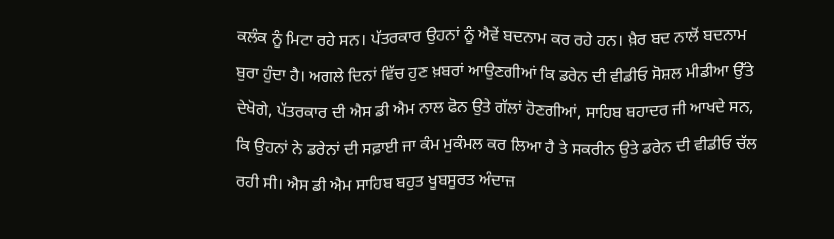ਕਲੰਕ ਨੂੰ ਮਿਟਾ ਰਹੇ ਸਨ। ਪੱਤਰਕਾਰ ਉਹਨਾਂ ਨੂੰ ਐਵੇਂ ਬਦਨਾਮ ਕਰ ਰਹੇ ਹਨ। ਖ਼ੈਰ ਬਦ ਨਾਲੋਂ ਬਦਨਾਮ ਬੁਰਾ ਹੁੰਦਾ ਹੈ। ਅਗਲੇ ਦਿਨਾਂ ਵਿੱਚ ਹੁਣ ਖ਼ਬਰਾਂ ਆਉਣਗੀਆਂ ਕਿ ਡਰੇਨ ਦੀ ਵੀਡੀਓ ਸੋਸ਼ਲ ਮੀਡੀਆ ਉੱਤੇ ਦੇਖੋਗੇ, ਪੱਤਰਕਾਰ ਦੀ ਐਸ ਡੀ ਐਮ ਨਾਲ ਫੋਨ ਉਤੇ ਗੱਲਾਂ ਹੋਣਗੀਆਂ, ਸਾਹਿਬ ਬਹਾਦਰ ਜੀ ਆਖਦੇ ਸਨ, ਕਿ ਉਹਨਾਂ ਨੇ ਡਰੇਨਾਂ ਦੀ ਸਫ਼ਾਈ ਜਾ ਕੰਮ ਮੁਕੰਮਲ ਕਰ ਲਿਆ ਹੈ ਤੇ ਸਕਰੀਨ ਉਤੇ ਡਰੇਨ ਦੀ ਵੀਡੀਓ ਚੱਲ ਰਹੀ ਸੀ। ਐਸ ਡੀ ਐਮ ਸਾਹਿਬ ਬਹੁਤ ਖੂਬਸੂਰਤ ਅੰਦਾਜ਼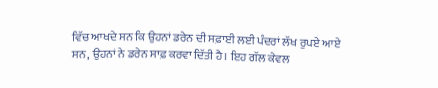ਵਿੱਚ ਆਖਦੇ ਸਨ ਕਿ ਉਹਨਾਂ ਡਰੇਨ ਦੀ ਸਫ਼ਾਈ ਲਈ ਪੰਦਰਾਂ ਲੱਖ ਰੁਪਏ ਆਏ ਸਨ, ਉਹਨਾਂ ਨੇ ਡਰੇਨ ਸਾਫ਼ ਕਰਵਾ ਦਿੱਤੀ ਹੈ। ਇਹ ਗੱਲ ਕੇਵਲ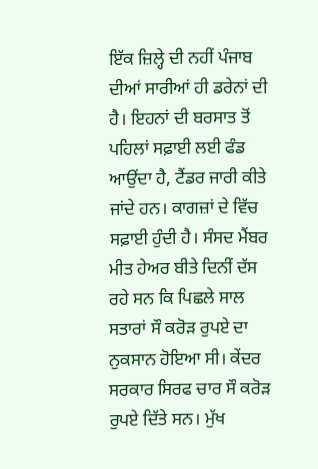ਇੱਕ ਜ਼ਿਲ੍ਹੇ ਦੀ ਨਹੀਂ ਪੰਜਾਬ ਦੀਆਂ ਸਾਰੀਆਂ ਹੀ ਡਰੇਨਾਂ ਦੀ ਹੈ। ਇਹਨਾਂ ਦੀ ਬਰਸਾਤ ਤੋਂ ਪਹਿਲਾਂ ਸਫ਼ਾਈ ਲਈ ਫੰਡ ਆਉਂਦਾ ਹੈ, ਟੈਂਡਰ ਜਾਰੀ ਕੀਤੇ ਜਾਂਦੇ ਹਨ। ਕਾਗਜ਼ਾਂ ਦੇ ਵਿੱਚ ਸਫ਼ਾਈ ਹੁੰਦੀ ਹੈ। ਸੰਸਦ ਮੈਂਬਰ ਮੀਤ ਹੇਅਰ ਬੀਤੇ ਦਿਨੀਂ ਦੱਸ ਰਹੇ ਸਨ ਕਿ ਪਿਛਲੇ ਸਾਲ ਸਤਾਰਾਂ ਸੌ ਕਰੋੜ ਰੁਪਏ ਦਾ ਨੁਕਸਾਨ ਹੋਇਆ ਸੀ। ਕੇਂਦਰ ਸਰਕਾਰ ਸਿਰਫ ਚਾਰ ਸੌ ਕਰੋੜ ਰੁਪਏ ਦਿੱਤੇ ਸਨ। ਮੁੱਖ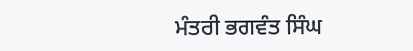ਮੰਤਰੀ ਭਗਵੰਤ ਸਿੰਘ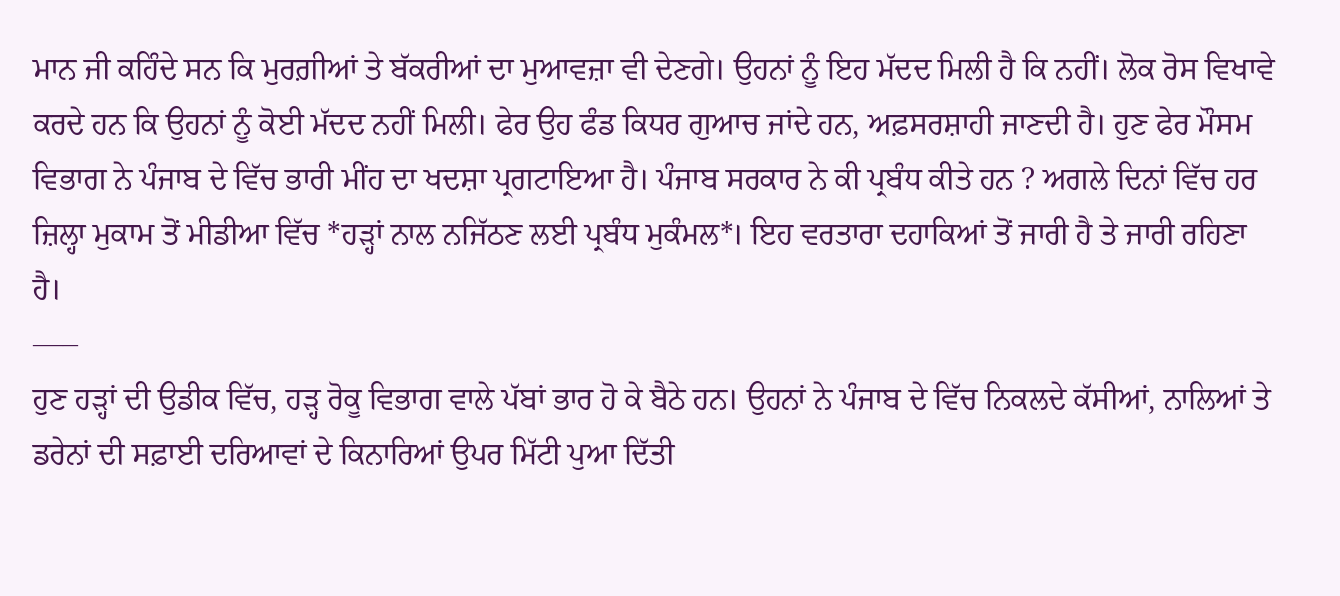ਮਾਨ ਜੀ ਕਹਿੰਦੇ ਸਨ ਕਿ ਮੁਰਗ਼ੀਆਂ ਤੇ ਬੱਕਰੀਆਂ ਦਾ ਮੁਆਵਜ਼ਾ ਵੀ ਦੇਣਗੇ। ਉਹਨਾਂ ਨੂੰ ਇਹ ਮੱਦਦ ਮਿਲੀ ਹੈ ਕਿ ਨਹੀਂ। ਲੋਕ ਰੋਸ ਵਿਖਾਵੇ ਕਰਦੇ ਹਨ ਕਿ ਉਹਨਾਂ ਨੂੰ ਕੋਈ ਮੱਦਦ ਨਹੀਂ ਮਿਲੀ। ਫੇਰ ਉਹ ਫੰਡ ਕਿਧਰ ਗੁਆਚ ਜਾਂਦੇ ਹਨ, ਅਫ਼ਸਰਸ਼ਾਹੀ ਜਾਣਦੀ ਹੈ। ਹੁਣ ਫੇਰ ਮੌਸਮ ਵਿਭਾਗ ਨੇ ਪੰਜਾਬ ਦੇ ਵਿੱਚ ਭਾਰੀ ਮੀਂਹ ਦਾ ਖਦਸ਼ਾ ਪ੍ਰਗਟਾਇਆ ਹੈ। ਪੰਜਾਬ ਸਰਕਾਰ ਨੇ ਕੀ ਪ੍ਰਬੰਧ ਕੀਤੇ ਹਨ ? ਅਗਲੇ ਦਿਨਾਂ ਵਿੱਚ ਹਰ ਜ਼ਿਲ੍ਹਾ ਮੁਕਾਮ ਤੋਂ ਮੀਡੀਆ ਵਿੱਚ *ਹੜ੍ਹਾਂ ਨਾਲ ਨਜਿੱਠਣ ਲਈ ਪ੍ਰਬੰਧ ਮੁਕੰਮਲ*। ਇਹ ਵਰਤਾਰਾ ਦਹਾਕਿਆਂ ਤੋਂ ਜਾਰੀ ਹੈ ਤੇ ਜਾਰੀ ਰਹਿਣਾ ਹੈ।
—–
ਹੁਣ ਹੜ੍ਹਾਂ ਦੀ ਉਡੀਕ ਵਿੱਚ, ਹੜ੍ਹ ਰੋਕੂ ਵਿਭਾਗ ਵਾਲੇ ਪੱਬਾਂ ਭਾਰ ਹੋ ਕੇ ਬੈਠੇ ਹਨ। ਉਹਨਾਂ ਨੇ ਪੰਜਾਬ ਦੇ ਵਿੱਚ ਨਿਕਲਦੇ ਕੱਸੀਆਂ, ਨਾਲਿਆਂ ਤੇ ਡਰੇਨਾਂ ਦੀ ਸਫ਼ਾਈ ਦਰਿਆਵਾਂ ਦੇ ਕਿਨਾਰਿਆਂ ਉਪਰ ਮਿੱਟੀ ਪੁਆ ਦਿੱਤੀ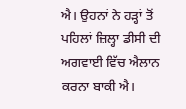ਐ। ਉਹਨਾਂ ਨੇ ਹੜ੍ਹਾਂ ਤੋਂ ਪਹਿਲਾਂ ਜ਼ਿਲ੍ਹਾ ਡੀਸੀ ਦੀ ਅਗਵਾਈ ਵਿੱਚ ਐਲਾਨ ਕਰਨਾ ਬਾਕੀ ਐ।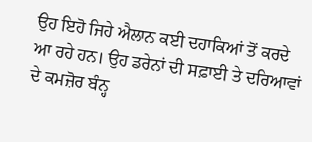ਉਹ ਇਹੋ ਜਿਹੇ ਐਲਾਨ ਕਈ ਦਹਾਕਿਆਂ ਤੋਂ ਕਰਦੇ ਆ ਰਹੇ ਹਨ। ਉਹ ਡਰੇਨਾਂ ਦੀ ਸਫ਼ਾਈ ਤੇ ਦਰਿਆਵਾਂ ਦੇ ਕਮਜ਼ੋਰ ਬੰਨ੍ਹ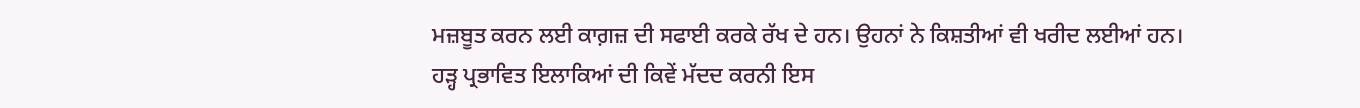ਮਜ਼ਬੂਤ ਕਰਨ ਲਈ ਕਾਗ਼ਜ਼ ਦੀ ਸਫਾਈ ਕਰਕੇ ਰੱਖ ਦੇ ਹਨ। ਉਹਨਾਂ ਨੇ ਕਿਸ਼ਤੀਆਂ ਵੀ ਖਰੀਦ ਲਈਆਂ ਹਨ। ਹੜ੍ਹ ਪ੍ਰਭਾਵਿਤ ਇਲਾਕਿਆਂ ਦੀ ਕਿਵੇਂ ਮੱਦਦ ਕਰਨੀ ਇਸ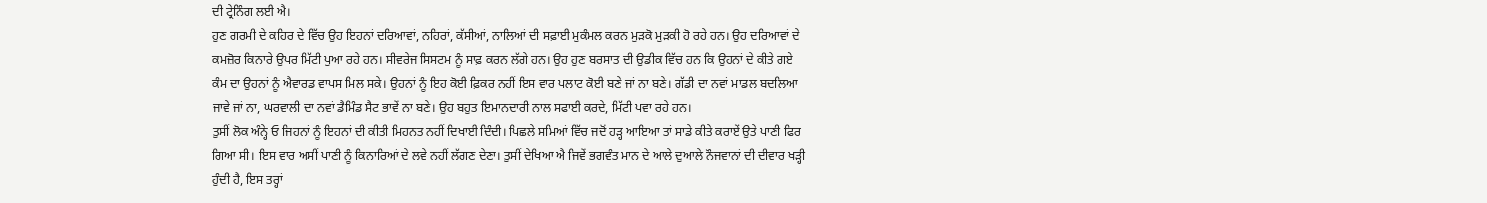ਦੀ ਟ੍ਰੇਨਿੰਗ ਲਈ ਐ।
ਹੁਣ ਗਰਮੀ ਦੇ ਕਹਿਰ ਦੇ ਵਿੱਚ ਉਹ ਇਹਨਾਂ ਦਰਿਆਵਾਂ, ਨਹਿਰਾਂ, ਕੱਸੀਆਂ, ਨਾਲਿਆਂ ਦੀ ਸਫ਼ਾਈ ਮੁਕੰਮਲ ਕਰਨ ਮੁੜਕੋ ਮੁੜਕੀ ਹੋ ਰਹੇ ਹਨ। ਉਹ ਦਰਿਆਵਾਂ ਦੇ ਕਮਜ਼ੋਰ ਕਿਨਾਰੇ ਉਪਰ ਮਿੱਟੀ ਪੁਆ ਰਹੇ ਹਨ। ਸੀਵਰੇਜ ਸਿਸਟਮ ਨੂੰ ਸਾਫ਼ ਕਰਨ ਲੱਗੇ ਹਨ। ਉਹ ਹੁਣ ਬਰਸਾਤ ਦੀ ਉਡੀਕ ਵਿੱਚ ਹਨ ਕਿ ਉਹਨਾਂ ਦੇ ਕੀਤੇ ਗਏ ਕੰਮ ਦਾ ਉਹਨਾਂ ਨੂੰ ਐਵਾਰਡ ਵਾਪਸ ਮਿਲ ਸਕੇ। ਉਹਨਾਂ ਨੂੰ ਇਹ ਕੋਈ ਫ਼ਿਕਰ ਨਹੀਂ ਇਸ ਵਾਰ ਪਲਾਟ ਕੋਈ ਬਣੇ ਜਾਂ ਨਾ ਬਣੇ। ਗੱਡੀ ਦਾ ਨਵਾਂ ਮਾਡਲ ਬਦਲਿਆ ਜਾਵੇ ਜਾਂ ਨਾ, ਘਰਵਾਲੀ ਦਾ ਨਵਾਂ ਡੈਮਿੰਡ ਸੈਟ ਭਾਵੇਂ ਨਾ ਬਣੇ। ਉਹ ਬਹੁਤ ਇਮਾਨਦਾਰੀ ਨਾਲ ਸਫਾਈ ਕਰਦੇ, ਮਿੱਟੀ ਪਵਾ ਰਹੇ ਹਨ।
ਤੁਸੀਂ ਲੋਕ ਅੰਨ੍ਹੇ ਓ ਜਿਹਨਾਂ ਨੂੰ ਇਹਨਾਂ ਦੀ ਕੀਤੀ ਮਿਹਨਤ ਨਹੀਂ ਦਿਖਾਈ ਦਿੰਦੀ। ਪਿਛਲੇ ਸਮਿਆਂ ਵਿੱਚ ਜਦੋਂ ਹੜ੍ਹ ਆਇਆ ਤਾਂ ਸਾਡੇ ਕੀਤੇ ਕਰਾਏਂ ਉਤੇ ਪਾਣੀ ਫਿਰ ਗਿਆ ਸੀ। ਇਸ ਵਾਰ ਅਸੀਂ ਪਾਣੀ ਨੂੰ ਕਿਨਾਰਿਆਂ ਦੇ ਲਵੇ ਨਹੀਂ ਲੱਗਣ ਦੇਣਾ। ਤੁਸੀਂ ਦੇਖਿਆ ਐ ਜਿਵੇਂ ਭਗਵੰਤ ਮਾਨ ਦੇ ਆਲੇ ਦੁਆਲੇ ਨੌਜਵਾਨਾਂ ਦੀ ਦੀਵਾਰ ਖੜ੍ਹੀ ਹੁੰਦੀ ਹੈ, ਇਸ ਤਰ੍ਹਾਂ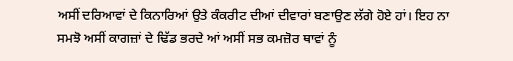ਅਸੀਂ ਦਰਿਆਵਾਂ ਦੇ ਕਿਨਾਰਿਆਂ ਉਤੇ ਕੰਕਰੀਟ ਦੀਆਂ ਦੀਵਾਰਾਂ ਬਣਾਉਣ ਲੱਗੇ ਹੋਏ ਹਾਂ। ਇਹ ਨਾ ਸਮਝੋ ਅਸੀਂ ਕਾਗਜ਼ਾਂ ਦੇ ਢਿੱਡ ਭਰਦੇ ਆਂ ਅਸੀਂ ਸਭ ਕਮਜ਼ੋਰ ਥਾਵਾਂ ਨੂੰ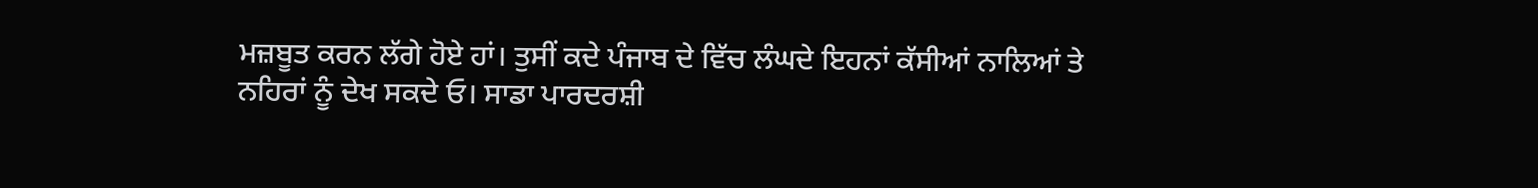ਮਜ਼ਬੂਤ ਕਰਨ ਲੱਗੇ ਹੋਏ ਹਾਂ। ਤੁਸੀਂ ਕਦੇ ਪੰਜਾਬ ਦੇ ਵਿੱਚ ਲੰਘਦੇ ਇਹਨਾਂ ਕੱਸੀਆਂ ਨਾਲਿਆਂ ਤੇ ਨਹਿਰਾਂ ਨੂੰ ਦੇਖ ਸਕਦੇ ਓ। ਸਾਡਾ ਪਾਰਦਰਸ਼ੀ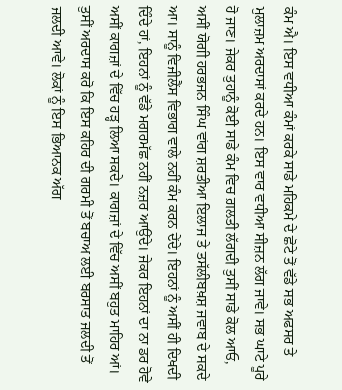ਕੰਮ ਐ। ਇਸ ਵਧੀਆ ਕੰਮਾਂ ਕਰਕੇ ਸਾਡੇ ਮਹਿਕਮੇ ਦੇ ਛੋਟੇ ਤੋਂ ਵੱਡੇ ਸਭ ਅਫਸਰ ਤੇ ਮੁਲਾਜ਼ਮ ਅਰਦਾਸਾਂ ਕਰਦੇ ਹਨ। ਇਸ ਵਾਰ ਵਧੀਆ ਸੀਜ਼ਨ ਲੱਗ ਜਾਵੇ। ਸਭ ਘਾਟੇ ਪੂਰੇ ਹੋ ਜਾਣ। ਜੇਕਰ ਤੁਹਾਨੂੰ ਕੋਈ ਸਾਡੇ ਕੰਮ ਵਿਚ ਗ਼ਲਤੀ ਲੱਗਦੀ ਤੁਸੀਂ ਸਾਡੇ ਕੋਲ ਆਓ, ਅਸੀਂ ਯੋਗੀ ਹਰਭਜਨ ਸਿੰਘ ਵਾਂਗ ਸ਼ਰਤੀਆ ਇਲਾਜ ਤੇ ਤਸੱਲੀਬਖ਼ਸ਼ ਜਵਾਬ ਦੇ ਸਕਦੇ ਆ। ਸਾਨੂੰ ਵਿਜੀਲੈਂਸ ਵਿਭਾਗ ਵਾਲੇ ਨਹੀਂ ਕੰਮ ਕਰਨ ਦੇਂਦੇ। ਇਹਨਾਂ ਨੂੰ ਅਸੀਂ ਹੀ ਦਿਖਦੀ ਦਿੰਦੇ ਹਾਂ, ਇਹਨਾਂ ਨੂੰ ਵੱਡੇ ਮਗਰਮੱਛ ਨਹੀਂ ਨਜ਼ਰ ਆਉਂਦੇ। ਜੇਕਰ ਇਹਨਾਂ ਦਾ ਨਾ ਡਰ ਹੋਵੇ ਅਸੀਂ ਕਾਗਜ਼ਾਂ ਦੇ ਵਿੱਚ ਹੜ੍ਹ ਲਿਆ ਸਕਦੇ। ਕਾਗਜ਼ਾਂ ਦੇ ਵਿੱਚ ਅਸੀਂ ਬਹੁਤ ਮਾਹਿਰ ਆਂ। ਤੁਸੀਂ ਅਰਦਾਸ ਕਰੋ ਕਿ ਇਸ ਕਹਿਰ ਦੀ ਗਰਮੀ ਤੋਂ ਬਚਾਅ ਲਈ ਬਰਸਾਤ ਜਲਦੀ ਤੋਂ ਜਲਦੀ ਆਵੇ। ਲੋਕਾਂ ਨੂੰ ਇਸ ਭਿਆਨਕ ਅੱਗ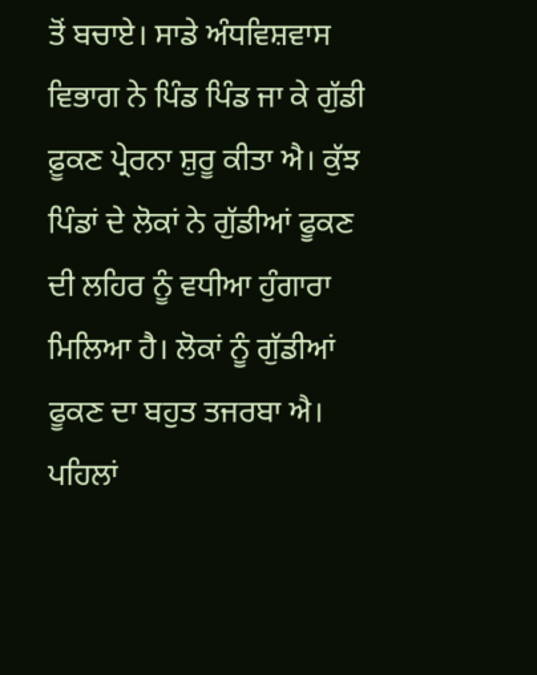ਤੋਂ ਬਚਾਏ। ਸਾਡੇ ਅੰਧਵਿਸ਼ਵਾਸ ਵਿਭਾਗ ਨੇ ਪਿੰਡ ਪਿੰਡ ਜਾ ਕੇ ਗੁੱਡੀ ਫ਼ੂਕਣ ਪ੍ਰੇਰਨਾ ਸ਼ੁਰੂ ਕੀਤਾ ਐ। ਕੁੱਝ ਪਿੰਡਾਂ ਦੇ ਲੋਕਾਂ ਨੇ ਗੁੱਡੀਆਂ ਫੂਕਣ ਦੀ ਲਹਿਰ ਨੂੰ ਵਧੀਆ ਹੁੰਗਾਰਾ ਮਿਲਿਆ ਹੈ। ਲੋਕਾਂ ਨੂੰ ਗੁੱਡੀਆਂ ਫੂਕਣ ਦਾ ਬਹੁਤ ਤਜਰਬਾ ਐ। ਪਹਿਲਾਂ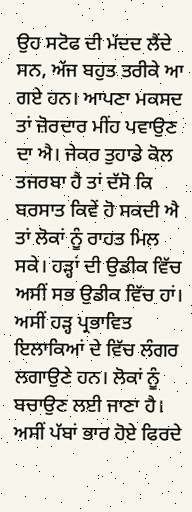ਉਹ ਸਟੋਫ ਦੀ ਮੱਦਦ ਲੈਂਦੇ ਸਨ, ਅੱਜ ਬਹੁਤ ਤਰੀਕੇ ਆ ਗਏ ਹਨ। ਆਪਣਾ ਮਕਸਦ ਤਾਂ ਜ਼ੋਰਦਾਰ ਮੀਂਹ ਪਵਾਉਣ ਦਾ ਐ। ਜੇਕਰ ਤੁਹਾਡੇ ਕੋਲ ਤਜਰਬਾ ਹੈ ਤਾਂ ਦੱਸੋ ਕਿ ਬਰਸਾਤ ਕਿਵੇਂ ਹੋ ਸਕਦੀ ਐ ਤਾਂ ਲੋਕਾਂ ਨੂੰ ਰਾਹਤ ਮਿਲ ਸਕੇ। ਹੜ੍ਹਾਂ ਦੀ ਉਡੀਕ ਵਿੱਚ ਅਸੀਂ ਸਭ ਉਡੀਕ ਵਿੱਚ ਹਾਂ। ਅਸੀਂ ਹੜ੍ਹ ਪ੍ਰਭਾਵਿਤ ਇਲਾਕਿਆਂ ਦੇ ਵਿੱਚ ਲੰਗਰ ਲਗਾਉਣੇ ਹਨ। ਲੋਕਾਂ ਨੂੰ ਬਚਾਉਣ ਲਈ ਜਾਣਾ ਹੈ। ਅਸੀਂ ਪੱਬਾਂ ਭਾਰ ਹੋਏ ਫਿਰਦੇ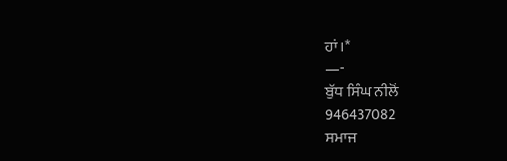ਹਾਂ।*
—-
ਬੁੱਧ ਸਿੰਘ ਨੀਲੋਂ
946437082
ਸਮਾਜ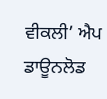ਵੀਕਲੀ’ ਐਪ ਡਾਊਨਲੋਡ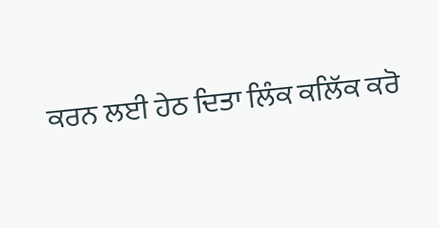ਕਰਨ ਲਈ ਹੇਠ ਦਿਤਾ ਲਿੰਕ ਕਲਿੱਕ ਕਰੋ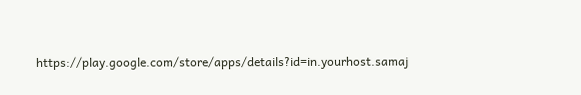https://play.google.com/store/apps/details?id=in.yourhost.samaj